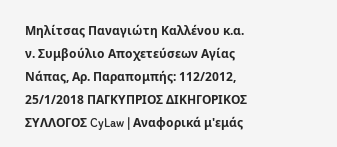Μηλίτσας Παναγιώτη Καλλένου κ.α. ν. Συμβούλιο Αποχετεύσεων Αγίας Νάπας, Αρ. Παραπομπής: 112/2012, 25/1/2018 ΠΑΓΚΥΠΡΙΟΣ ΔΙΚΗΓΟΡΙΚΟΣ ΣΥΛΛΟΓΟΣ CyLaw | Αναφορικά μ'εμάς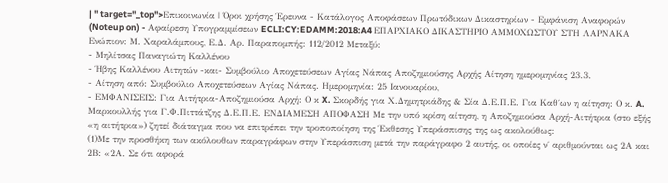| " target="_top">Επικοινωνία | Όροι χρήσης Έρευνα - Κατάλογος Αποφάσεων Πρωτόδικων Δικαστηρίων - Εμφάνιση Αναφορών (Noteup on) - Αφαίρεση Υπογραμμίσεων ECLI:CY:EDAMM:2018:A4 ΕΠΑΡΧΙΑΚΟ ΔΙΚΑΣΤΗΡΙΟ ΑΜΜΟΧΩΣΤΟΥ ΣΤΗ ΛΑΡΝΑΚΑ Ενώπιον: Μ. Χαραλάμπους, Ε.Δ. Αρ. Παραπομπής: 112/2012 Μεταξύ:
- Μηλίτσας Παναγιώτη Καλλένου
- Ήβης Καλλένου Αιτητών -και- Συμβούλιο Αποχετεύσεων Αγίας Νάπας Αποζημιούσης Αρχής Αίτηση ημερομηνίας 23.3.
- Αίτηση από: Συμβούλιο Αποχετεύσεων Αγίας Νάπας. Ημερομηνία: 25 Ιανουαρίου,
- ΕΜΦΑΝΙΣΕΙΣ: Για Αιτήτρια-Αποζημιούσα Αρχή: Ο κ X. Σκορδής για Χ.Δημητριάδης & Σία Δ.Ε.Π.Ε. Για Καθ΄ων η αίτηση: Ο κ. A. Μαρκουλλής για Γ.Φ.Πιττάτζης Δ.Ε.Π.Ε. ΕΝΔΙΑΜΕΣΗ ΑΠΟΦΑΣΗ Με την υπό κρίση αίτηση, η Αποζημιούσα Αρχή-Αιτήτρια (στο εξής «η αιτήτρια») ζητεί διάταγμα που να επιτρέπει την τροποποίηση της Έκθεσης Υπεράσπισης της ως ακολούθως:
(1)Με την προσθήκη των ακόλουθων παραγράφων στην Υπεράσπιση μετά την παράγραφο 2 αυτής, οι οποίες ν΄ αριθμούνται ως 2Α και 2Β: «2Α. Σε ότι αφορά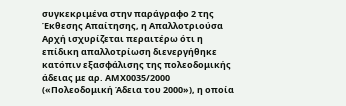συγκεκριμένα στην παράγραφο 2 της Έκθεσης Απαίτησης, η Απαλλοτριούσα Αρχή ισχυρίζεται περαιτέρω ότι η επίδικη απαλλοτρίωση διενεργήθηκε κατόπιν εξασφάλισης της πολεοδομικής άδειας με αρ. ΑΜΧ0035/2000 («Πολεοδομική Άδεια του 2000»), η οποία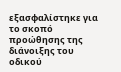εξασφαλίστηκε για το σκοπό προώθησης της διάνοιξης του οδικού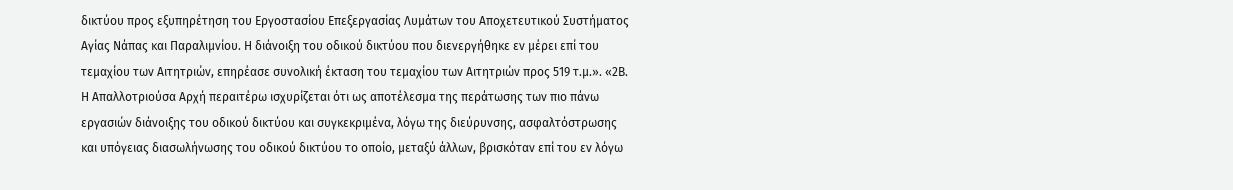δικτύου προς εξυπηρέτηση του Εργοστασίου Επεξεργασίας Λυμάτων του Αποχετευτικού Συστήματος Αγίας Νάπας και Παραλιμνίου. Η διάνοιξη του οδικού δικτύου που διενεργήθηκε εν μέρει επί του τεμαχίου των Αιτητριών, επηρέασε συνολική έκταση του τεμαχίου των Αιτητριών προς 519 τ.μ.». «2Β. Η Απαλλοτριούσα Αρχή περαιτέρω ισχυρίζεται ότι ως αποτέλεσμα της περάτωσης των πιο πάνω εργασιών διάνοιξης του οδικού δικτύου και συγκεκριμένα, λόγω της διεύρυνσης, ασφαλτόστρωσης και υπόγειας διασωλήνωσης του οδικού δικτύου το οποίο, μεταξύ άλλων, βρισκόταν επί του εν λόγω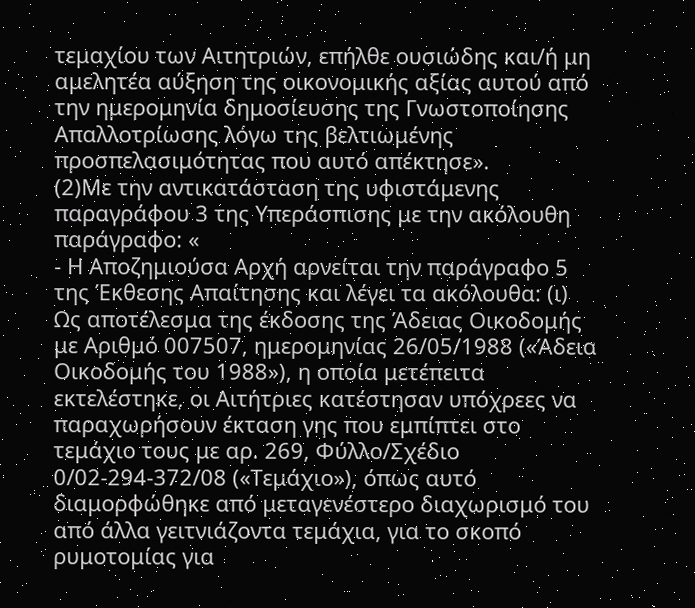τεμαχίου των Αιτητριών, επήλθε ουσιώδης και/ή μη αμελητέα αύξηση της οικονομικής αξίας αυτού από την ημερομηνία δημοσίευσης της Γνωστοποίησης Απαλλοτρίωσης λόγω της βελτιωμένης προσπελασιμότητας που αυτό απέκτησε».
(2)Με την αντικατάσταση της υφιστάμενης παραγράφου 3 της Υπεράσπισης με την ακόλουθη παράγραφο: «
- Η Αποζημιούσα Αρχή αρνείται την παράγραφο 5 της Έκθεσης Απαίτησης και λέγει τα ακόλουθα: (ι) Ως αποτέλεσμα της έκδοσης της Άδειας Οικοδομής με Αριθμό 007507, ημερομηνίας 26/05/1988 («Άδεια Οικοδομής του 1988»), η οποία μετέπειτα εκτελέστηκε, οι Αιτήτριες κατέστησαν υπόχρεες να παραχωρήσουν έκταση γης που εμπίπτει στο τεμάχιο τους με αρ. 269, Φύλλο/Σχέδιο 0/02-294-372/08 («Τεμάχιο»), όπως αυτό διαμορφώθηκε από μεταγενέστερο διαχωρισμό του από άλλα γειτνιάζοντα τεμάχια, για το σκοπό ρυμοτομίας για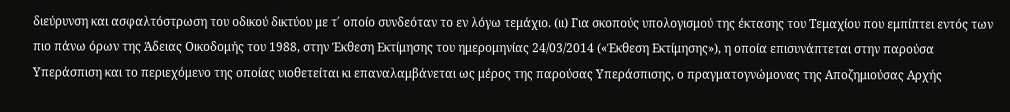διεύρυνση και ασφαλτόστρωση του οδικού δικτύου με τ΄ οποίο συνδεόταν το εν λόγω τεμάχιο. (ιι) Για σκοπούς υπολογισμού της έκτασης του Τεμαχίου που εμπίπτει εντός των πιο πάνω όρων της Άδειας Οικοδομής του 1988, στην Έκθεση Εκτίμησης του ημερομηνίας 24/03/2014 («Έκθεση Εκτίμησης»), η οποία επισυνάπτεται στην παρούσα Υπεράσπιση και το περιεχόμενο της οποίας υιοθετείται κι επαναλαμβάνεται ως μέρος της παρούσας Υπεράσπισης, ο πραγματογνώμονας της Αποζημιούσας Αρχής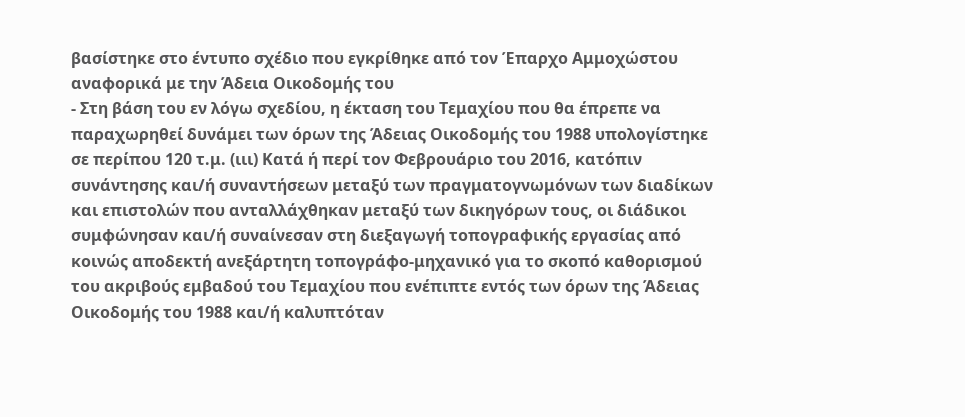βασίστηκε στο έντυπο σχέδιο που εγκρίθηκε από τον Έπαρχο Αμμοχώστου αναφορικά με την Άδεια Οικοδομής του
- Στη βάση του εν λόγω σχεδίου, η έκταση του Τεμαχίου που θα έπρεπε να παραχωρηθεί δυνάμει των όρων της Άδειας Οικοδομής του 1988 υπολογίστηκε σε περίπου 120 τ.μ. (ιιι) Κατά ή περί τον Φεβρουάριο του 2016, κατόπιν συνάντησης και/ή συναντήσεων μεταξύ των πραγματογνωμόνων των διαδίκων και επιστολών που ανταλλάχθηκαν μεταξύ των δικηγόρων τους, οι διάδικοι συμφώνησαν και/ή συναίνεσαν στη διεξαγωγή τοπογραφικής εργασίας από κοινώς αποδεκτή ανεξάρτητη τοπογράφο-μηχανικό για το σκοπό καθορισμού του ακριβούς εμβαδού του Τεμαχίου που ενέπιπτε εντός των όρων της Άδειας Οικοδομής του 1988 και/ή καλυπτόταν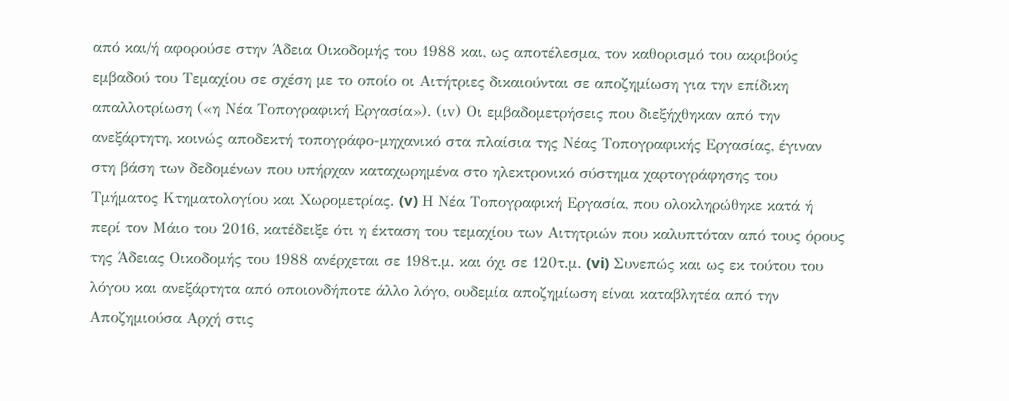από και/ή αφορούσε στην Άδεια Οικοδομής του 1988 και, ως αποτέλεσμα, τον καθορισμό του ακριβούς εμβαδού του Τεμαχίου σε σχέση με το οποίο οι Αιτήτριες δικαιούνται σε αποζημίωση για την επίδικη απαλλοτρίωση («η Νέα Τοπογραφική Εργασία»). (ιv) Οι εμβαδομετρήσεις που διεξήχθηκαν από την ανεξάρτητη, κοινώς αποδεκτή τοπογράφο-μηχανικό στα πλαίσια της Νέας Τοπογραφικής Εργασίας, έγιναν στη βάση των δεδομένων που υπήρχαν καταχωρημένα στο ηλεκτρονικό σύστημα χαρτογράφησης του Τμήματος Κτηματολογίου και Χωρομετρίας. (v) Η Νέα Τοπογραφική Εργασία, που ολοκληρώθηκε κατά ή περί τον Μάιο του 2016, κατέδειξε ότι η έκταση του τεμαχίου των Αιτητριών που καλυπτόταν από τους όρους της Άδειας Οικοδομής του 1988 ανέρχεται σε 198τ.μ. και όχι σε 120τ.μ. (vi) Συνεπώς και ως εκ τούτου του λόγου και ανεξάρτητα από οποιονδήποτε άλλο λόγο, ουδεμία αποζημίωση είναι καταβλητέα από την Αποζημιούσα Αρχή στις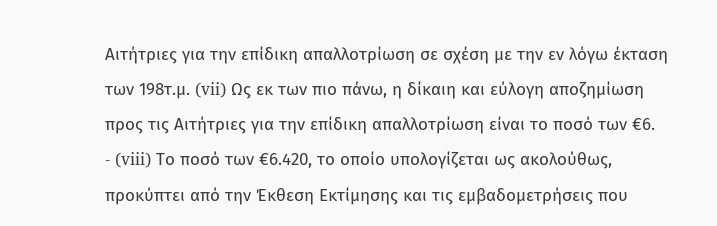Αιτήτριες για την επίδικη απαλλοτρίωση σε σχέση με την εν λόγω έκταση των 198τ.μ. (vii) Ως εκ των πιο πάνω, η δίκαιη και εύλογη αποζημίωση προς τις Αιτήτριες για την επίδικη απαλλοτρίωση είναι το ποσό των €6.
- (viii) Το ποσό των €6.420, το οποίο υπολογίζεται ως ακολούθως, προκύπτει από την Έκθεση Εκτίμησης και τις εμβαδομετρήσεις που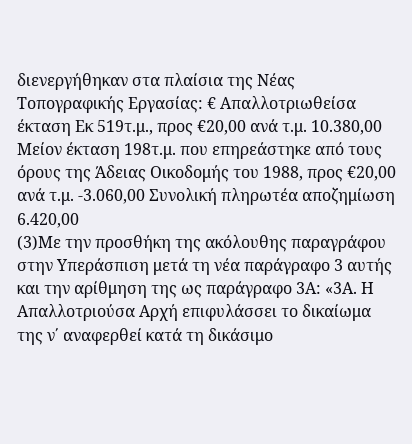διενεργήθηκαν στα πλαίσια της Νέας Τοπογραφικής Εργασίας: € Απαλλοτριωθείσα έκταση Εκ 519τ.μ., προς €20,00 ανά τ.μ. 10.380,00 Μείον έκταση 198τ.μ. που επηρεάστηκε από τους όρους της Άδειας Οικοδομής του 1988, προς €20,00 ανά τ.μ. -3.060,00 Συνολική πληρωτέα αποζημίωση 6.420,00
(3)Με την προσθήκη της ακόλουθης παραγράφου στην Υπεράσπιση μετά τη νέα παράγραφο 3 αυτής και την αρίθμηση της ως παράγραφο 3Α: «3Α. Η Απαλλοτριούσα Αρχή επιφυλάσσει το δικαίωμα της ν΄ αναφερθεί κατά τη δικάσιμο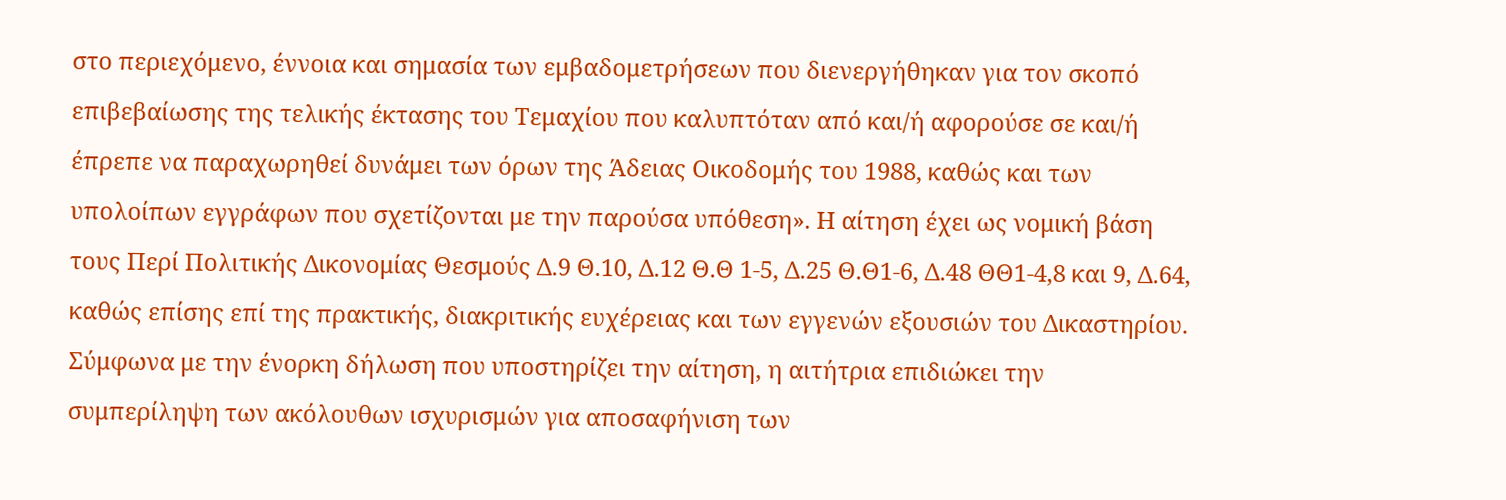στο περιεχόμενο, έννοια και σημασία των εμβαδομετρήσεων που διενεργήθηκαν για τον σκοπό επιβεβαίωσης της τελικής έκτασης του Τεμαχίου που καλυπτόταν από και/ή αφορούσε σε και/ή έπρεπε να παραχωρηθεί δυνάμει των όρων της Άδειας Οικοδομής του 1988, καθώς και των υπολοίπων εγγράφων που σχετίζονται με την παρούσα υπόθεση». Η αίτηση έχει ως νομική βάση τους Περί Πολιτικής Δικονομίας Θεσμούς Δ.9 Θ.10, Δ.12 Θ.Θ 1-5, Δ.25 Θ.Θ1-6, Δ.48 ΘΘ1-4,8 και 9, Δ.64, καθώς επίσης επί της πρακτικής, διακριτικής ευχέρειας και των εγγενών εξουσιών του Δικαστηρίου. Σύμφωνα με την ένορκη δήλωση που υποστηρίζει την αίτηση, η αιτήτρια επιδιώκει την συμπερίληψη των ακόλουθων ισχυρισμών για αποσαφήνιση των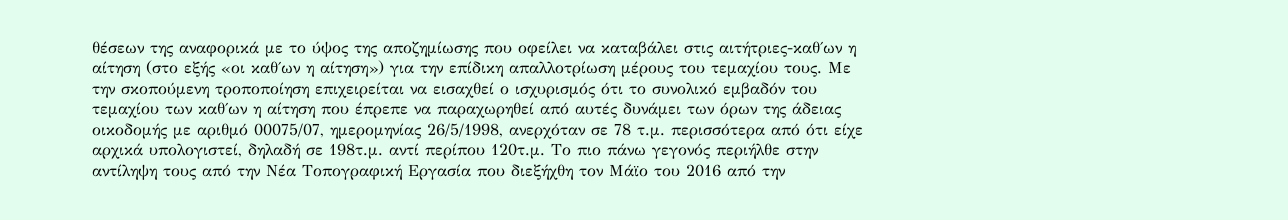θέσεων της αναφορικά με το ύψος της αποζημίωσης που οφείλει να καταβάλει στις αιτήτριες-καθ΄ων η αίτηση (στο εξής «οι καθ΄ων η αίτηση») για την επίδικη απαλλοτρίωση μέρους του τεμαχίου τους. Με την σκοπούμενη τροποποίηση επιχειρείται να εισαχθεί ο ισχυρισμός ότι το συνολικό εμβαδόν του τεμαχίου των καθ΄ων η αίτηση που έπρεπε να παραχωρηθεί από αυτές δυνάμει των όρων της άδειας οικοδομής με αριθμό 00075/07, ημερομηνίας 26/5/1998, ανερχόταν σε 78 τ.μ. περισσότερα από ότι είχε αρχικά υπολογιστεί, δηλαδή σε 198τ.μ. αντί περίπου 120τ.μ. Το πιο πάνω γεγονός περιήλθε στην αντίληψη τους από την Νέα Τοπογραφική Εργασία που διεξήχθη τον Μάϊο του 2016 από την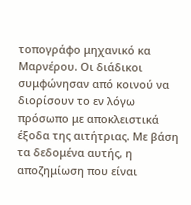τοπογράφο μηχανικό κα Μαρνέρου. Οι διάδικοι συμφώνησαν από κοινού να διορίσουν το εν λόγω πρόσωπο με αποκλειστικά έξοδα της αιτήτριας. Με βάση τα δεδομένα αυτής, η αποζημίωση που είναι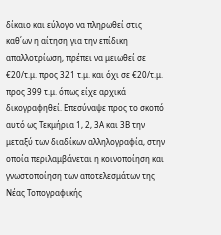δίκαιο και εύλογο να πληρωθεί στις καθ΄ων η αίτηση για την επίδικη απαλλοτρίωση, πρέπει να μειωθεί σε €20/τ.μ. προς 321 τ.μ. και όχι σε €20/τ.μ. προς 399 τ.μ. όπως είχε αρχικά δικογραφηθεί. Επεσύναψε προς το σκοπό αυτό ως Τεκμήρια 1, 2, 3Α και 3Β την μεταξύ των διαδίκων αλληλογραφία, στην οποία περιλαμβάνεται η κοινοποίηση και γνωστοποίηση των αποτελεσμάτων της Νέας Τοπογραφικής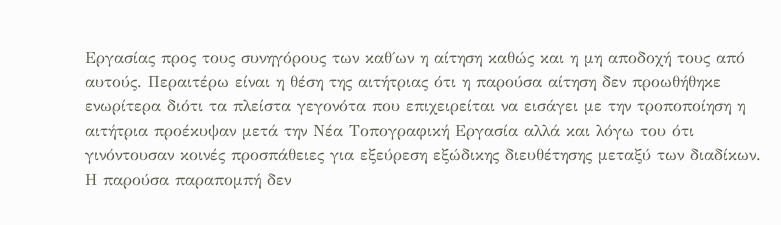Εργασίας προς τους συνηγόρους των καθ΄ων η αίτηση καθώς και η μη αποδοχή τους από αυτούς. Περαιτέρω είναι η θέση της αιτήτριας ότι η παρούσα αίτηση δεν προωθήθηκε ενωρίτερα διότι τα πλείστα γεγονότα που επιχειρείται να εισάγει με την τροποποίηση η αιτήτρια προέκυψαν μετά την Νέα Τοπογραφική Εργασία αλλά και λόγω του ότι γινόντουσαν κοινές προσπάθειες για εξεύρεση εξώδικης διευθέτησης μεταξύ των διαδίκων. Η παρούσα παραπομπή δεν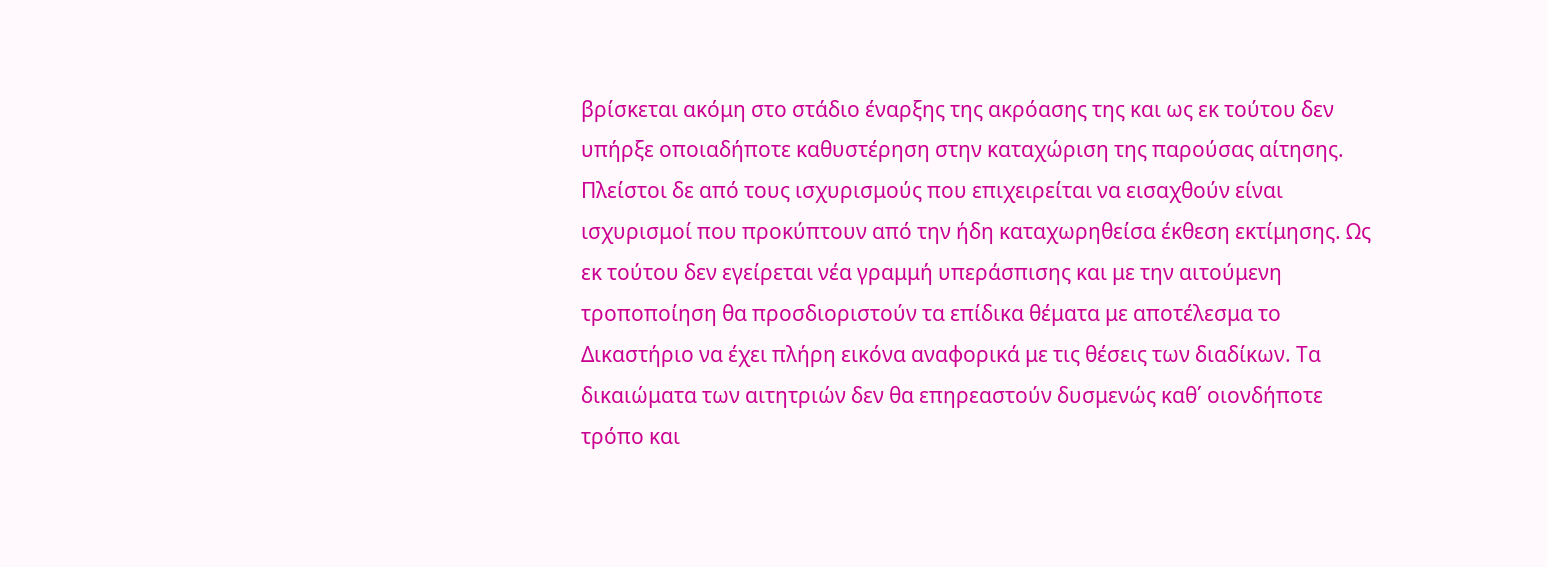βρίσκεται ακόμη στο στάδιο έναρξης της ακρόασης της και ως εκ τούτου δεν υπήρξε οποιαδήποτε καθυστέρηση στην καταχώριση της παρούσας αίτησης. Πλείστοι δε από τους ισχυρισμούς που επιχειρείται να εισαχθούν είναι ισχυρισμοί που προκύπτουν από την ήδη καταχωρηθείσα έκθεση εκτίμησης. Ως εκ τούτου δεν εγείρεται νέα γραμμή υπεράσπισης και με την αιτούμενη τροποποίηση θα προσδιοριστούν τα επίδικα θέματα με αποτέλεσμα το Δικαστήριο να έχει πλήρη εικόνα αναφορικά με τις θέσεις των διαδίκων. Τα δικαιώματα των αιτητριών δεν θα επηρεαστούν δυσμενώς καθ΄ οιονδήποτε τρόπο και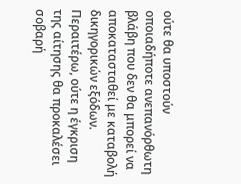ούτε θα υποστούν οποιαδήποτε ανεπανόρθωτη βλάβη που δεν θα μπορεί να αποκατασταθεί με καταβολή δικηγορικών εξόδων. Περαιτέρω, ούτε η έγκριση της αίτησης θα προκαλέσει σοβαρή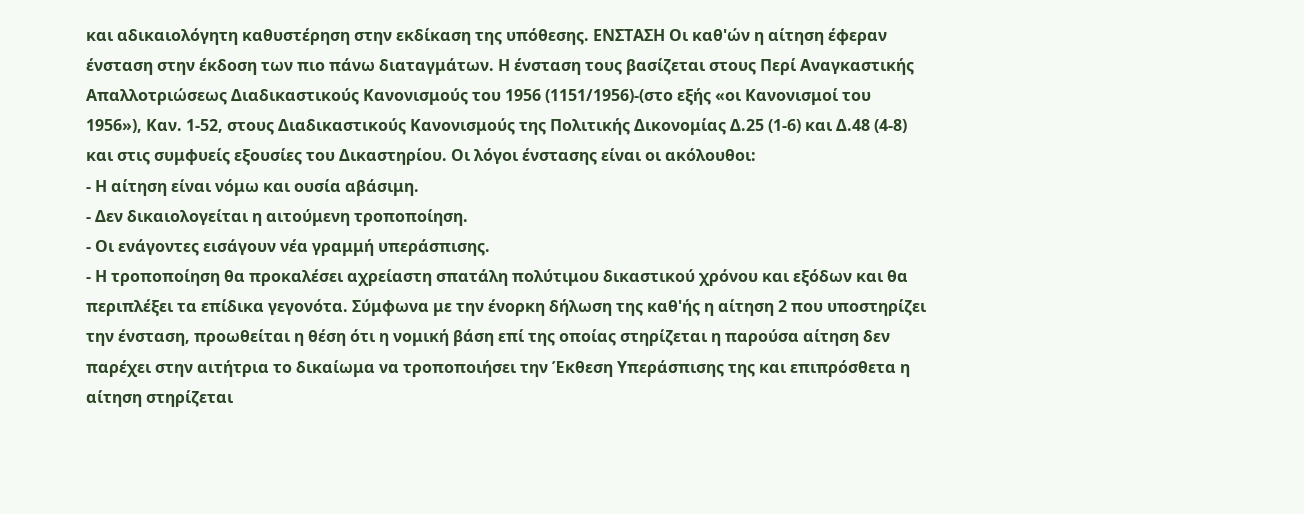και αδικαιολόγητη καθυστέρηση στην εκδίκαση της υπόθεσης. ΕΝΣΤΑΣΗ Οι καθ'ών η αίτηση έφεραν ένσταση στην έκδοση των πιο πάνω διαταγμάτων. Η ένσταση τους βασίζεται στους Περί Αναγκαστικής Απαλλοτριώσεως Διαδικαστικούς Κανονισμούς του 1956 (1151/1956)-(στο εξής «οι Κανονισμοί του 1956»), Καν. 1-52, στους Διαδικαστικούς Κανονισμούς της Πολιτικής Δικονομίας Δ.25 (1-6) και Δ.48 (4-8) και στις συμφυείς εξουσίες του Δικαστηρίου. Οι λόγοι ένστασης είναι οι ακόλουθοι:
- Η αίτηση είναι νόμω και ουσία αβάσιμη.
- Δεν δικαιολογείται η αιτούμενη τροποποίηση.
- Οι ενάγοντες εισάγουν νέα γραμμή υπεράσπισης.
- Η τροποποίηση θα προκαλέσει αχρείαστη σπατάλη πολύτιμου δικαστικού χρόνου και εξόδων και θα περιπλέξει τα επίδικα γεγονότα. Σύμφωνα με την ένορκη δήλωση της καθ'ής η αίτηση 2 που υποστηρίζει την ένσταση, προωθείται η θέση ότι η νομική βάση επί της οποίας στηρίζεται η παρούσα αίτηση δεν παρέχει στην αιτήτρια το δικαίωμα να τροποποιήσει την Έκθεση Υπεράσπισης της και επιπρόσθετα η αίτηση στηρίζεται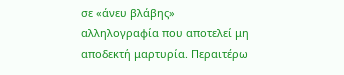σε «άνευ βλάβης» αλληλογραφία που αποτελεί μη αποδεκτή μαρτυρία. Περαιτέρω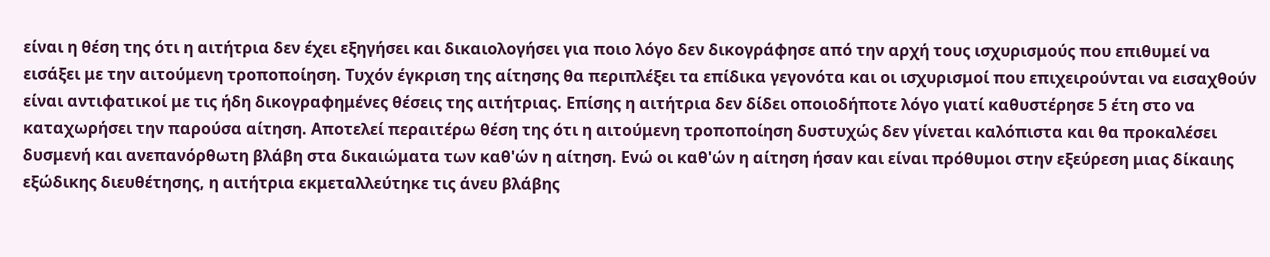είναι η θέση της ότι η αιτήτρια δεν έχει εξηγήσει και δικαιολογήσει για ποιο λόγο δεν δικογράφησε από την αρχή τους ισχυρισμούς που επιθυμεί να εισάξει με την αιτούμενη τροποποίηση. Τυχόν έγκριση της αίτησης θα περιπλέξει τα επίδικα γεγονότα και οι ισχυρισμοί που επιχειρούνται να εισαχθούν είναι αντιφατικοί με τις ήδη δικογραφημένες θέσεις της αιτήτριας. Επίσης η αιτήτρια δεν δίδει οποιοδήποτε λόγο γιατί καθυστέρησε 5 έτη στο να καταχωρήσει την παρούσα αίτηση. Αποτελεί περαιτέρω θέση της ότι η αιτούμενη τροποποίηση δυστυχώς δεν γίνεται καλόπιστα και θα προκαλέσει δυσμενή και ανεπανόρθωτη βλάβη στα δικαιώματα των καθ'ών η αίτηση. Ενώ οι καθ'ών η αίτηση ήσαν και είναι πρόθυμοι στην εξεύρεση μιας δίκαιης εξώδικης διευθέτησης, η αιτήτρια εκμεταλλεύτηκε τις άνευ βλάβης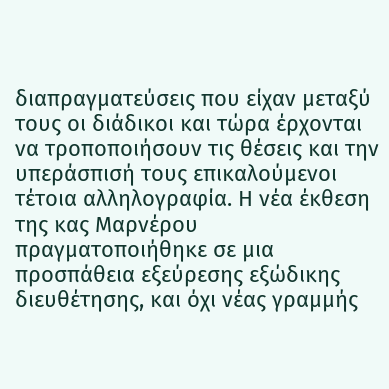διαπραγματεύσεις που είχαν μεταξύ τους οι διάδικοι και τώρα έρχονται να τροποποιήσουν τις θέσεις και την υπεράσπισή τους επικαλούμενοι τέτοια αλληλογραφία. Η νέα έκθεση της κας Μαρνέρου πραγματοποιήθηκε σε μια προσπάθεια εξεύρεσης εξώδικης διευθέτησης, και όχι νέας γραμμής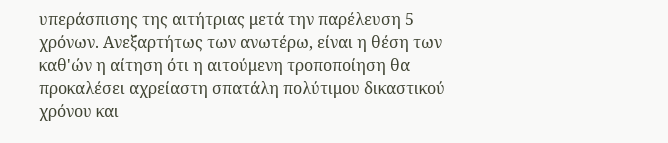υπεράσπισης της αιτήτριας μετά την παρέλευση 5 χρόνων. Ανεξαρτήτως των ανωτέρω, είναι η θέση των καθ'ών η αίτηση ότι η αιτούμενη τροποποίηση θα προκαλέσει αχρείαστη σπατάλη πολύτιμου δικαστικού χρόνου και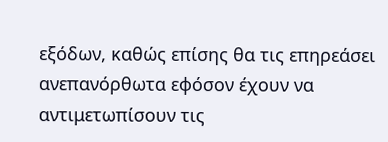εξόδων, καθώς επίσης θα τις επηρεάσει ανεπανόρθωτα εφόσον έχουν να αντιμετωπίσουν τις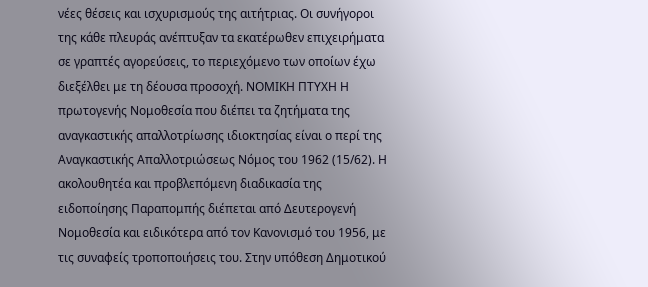νέες θέσεις και ισχυρισμούς της αιτήτριας. Οι συνήγοροι της κάθε πλευράς ανέπτυξαν τα εκατέρωθεν επιχειρήματα σε γραπτές αγορεύσεις, το περιεχόμενο των οποίων έχω διεξέλθει με τη δέουσα προσοχή. ΝΟΜΙΚΗ ΠΤΥΧΗ Η πρωτογενής Νομοθεσία που διέπει τα ζητήματα της αναγκαστικής απαλλοτρίωσης ιδιοκτησίας είναι ο περί της Αναγκαστικής Απαλλοτριώσεως Νόμος του 1962 (15/62). Η ακολουθητέα και προβλεπόμενη διαδικασία της ειδοποίησης Παραπομπής διέπεται από Δευτερογενή Νομοθεσία και ειδικότερα από τον Κανονισμό του 1956, με τις συναφείς τροποποιήσεις του. Στην υπόθεση Δημοτικού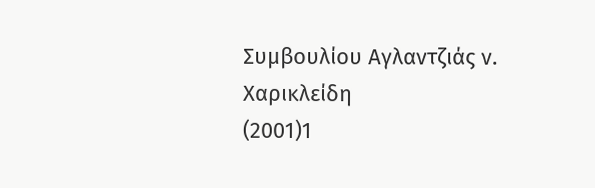Συμβουλίου Αγλαντζιάς ν. Χαρικλείδη
(2001)1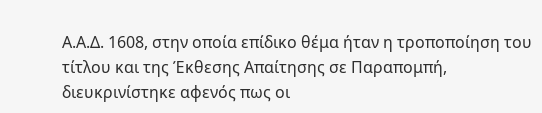Α.Α.Δ. 1608, στην οποία επίδικο θέμα ήταν η τροποποίηση του τίτλου και της Έκθεσης Απαίτησης σε Παραπομπή, διευκρινίστηκε αφενός πως οι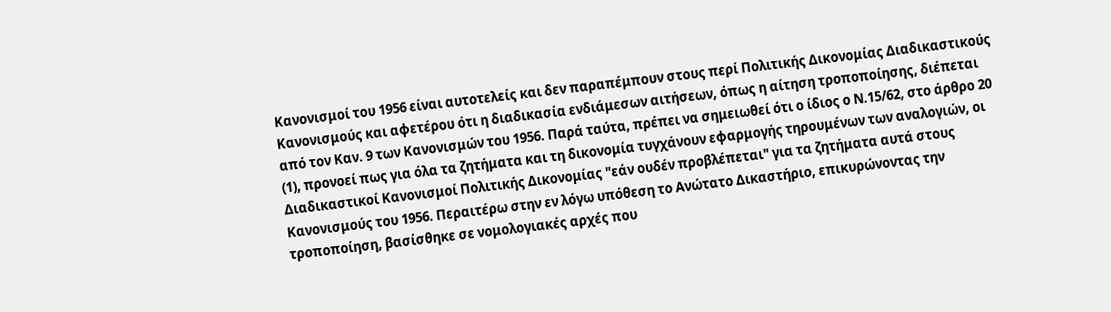Κανονισμοί του 1956 είναι αυτοτελείς και δεν παραπέμπουν στους περί Πολιτικής Δικονομίας Διαδικαστικούς Κανονισμούς και αφετέρου ότι η διαδικασία ενδιάμεσων αιτήσεων, όπως η αίτηση τροποποίησης, διέπεται από τον Καν. 9 των Κανονισμών του 1956. Παρά ταύτα, πρέπει να σημειωθεί ότι ο ίδιος ο Ν.15/62, στο άρθρο 20
(1), προνοεί πως για όλα τα ζητήματα και τη δικονομία τυγχάνουν εφαρμογής τηρουμένων των αναλογιών, οι Διαδικαστικοί Κανονισμοί Πολιτικής Δικονομίας "εάν ουδέν προβλέπεται" για τα ζητήματα αυτά στους Κανονισμούς του 1956. Περαιτέρω στην εν λόγω υπόθεση το Ανώτατο Δικαστήριο, επικυρώνοντας την τροποποίηση, βασίσθηκε σε νομολογιακές αρχές που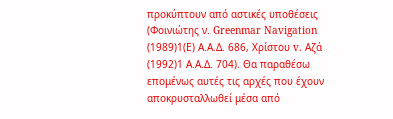προκύπτουν από αστικές υποθέσεις (Φοινιώτης ν. Greenmar Navigation
(1989)1(Ε) Α.Α.Δ. 686, Χρίστου v. Aζά
(1992)1 Α.Α.Δ. 704). Θα παραθέσω επομένως αυτές τις αρχές που έχουν αποκρυσταλλωθεί μέσα από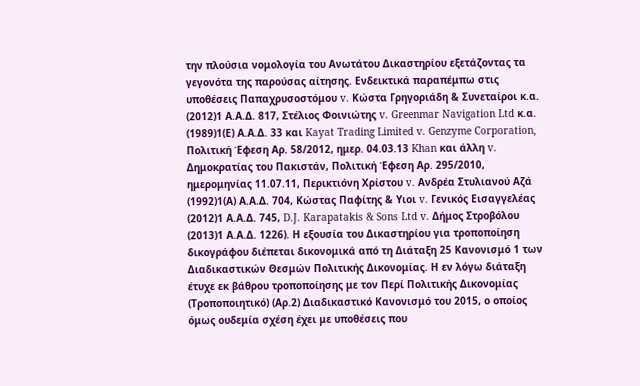την πλούσια νομολογία του Ανωτάτου Δικαστηρίου εξετάζοντας τα γεγονότα της παρούσας αίτησης. Ενδεικτικά παραπέμπω στις υποθέσεις Παπαχρυσοστόμου v. Κώστα Γρηγοριάδη & Συνεταίροι κ.α.
(2012)1 Α.Α.Δ. 817, Στέλιος Φοινιώτης v. Greenmar Navigation Ltd κ.α.
(1989)1(Ε) Α.Α.Δ. 33 και Kayat Trading Limited v. Genzyme Corporation, Πολιτική Έφεση Αρ. 58/2012, ημερ. 04.03.13 Khan και άλλη v. Δημοκρατίας του Πακιστάν, Πολιτική Έφεση Αρ. 295/2010, ημερομηνίας 11.07.11, Περικτιόνη Χρίστου v. Ανδρέα Στυλιανού Αζά
(1992)1(Α) Α.Α.Δ. 704, Κώστας Παφίτης & Υιοι v. Γενικός Εισαγγελέας
(2012)1 Α.Α.Δ. 745, D.J. Karapatakis & Sons Ltd v. Δήμος Στροβόλου
(2013)1 Α.Α.Δ. 1226). Η εξουσία του Δικαστηρίου για τροποποίηση δικογράφου διέπεται δικονομικά από τη Διάταξη 25 Κανονισμό 1 των Διαδικαστικών Θεσμών Πολιτικής Δικονομίας. Η εν λόγω διάταξη έτυχε εκ βάθρου τροποποίησης με τον Περί Πολιτικής Δικονομίας (Τροποποιητικό) (Αρ.2) Διαδικαστικό Κανονισμό του 2015, ο οποίος όμως ουδεμία σχέση έχει με υποθέσεις που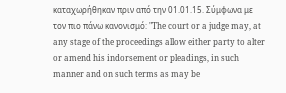καταχωρήθηκαν πριν από την 01.01.15. Σύμφωνα με τον πιο πάνω κανονισμό: "The court or a judge may, at any stage of the proceedings allow either party to alter or amend his indorsement or pleadings, in such manner and on such terms as may be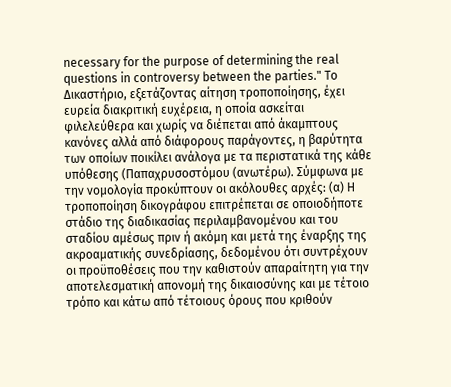necessary for the purpose of determining the real questions in controversy between the parties." Το Δικαστήριο, εξετάζοντας αίτηση τροποποίησης, έχει ευρεία διακριτική ευχέρεια, η οποία ασκείται φιλελεύθερα και χωρίς να διέπεται από άκαμπτους κανόνες αλλά από διάφορους παράγοντες, η βαρύτητα των οποίων ποικίλει ανάλογα με τα περιστατικά της κάθε υπόθεσης (Παπαχρυσοστόμου (ανωτέρω). Σύμφωνα με την νομολογία προκύπτουν οι ακόλουθες αρχές: (α) Η τροποποίηση δικογράφου επιτρέπεται σε οποιοδήποτε στάδιο της διαδικασίας περιλαμβανομένου και του σταδίου αμέσως πριν ή ακόμη και μετά της έναρξης της ακροαματικής συνεδρίασης, δεδομένου ότι συντρέχουν οι προϋποθέσεις που την καθιστούν απαραίτητη για την αποτελεσματική απονομή της δικαιοσύνης και με τέτοιο τρόπο και κάτω από τέτοιους όρους που κριθούν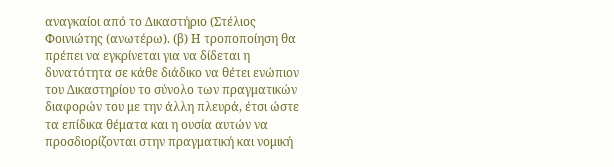αναγκαίοι από το Δικαστήριο (Στέλιος Φοινιώτης (ανωτέρω). (β) Η τροποποίηση θα πρέπει να εγκρίνεται για να δίδεται η δυνατότητα σε κάθε διάδικο να θέτει ενώπιον του Δικαστηρίου το σύνολο των πραγματικών διαφορών του με την άλλη πλευρά, έτσι ώστε τα επίδικα θέματα και η ουσία αυτών να προσδιορίζονται στην πραγματική και νομική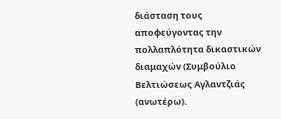διάσταση τους αποφεύγοντας την πολλαπλότητα δικαστικών διαμαχών (Συμβούλιο Βελτιώσεως Αγλαντζιάς (ανωτέρω).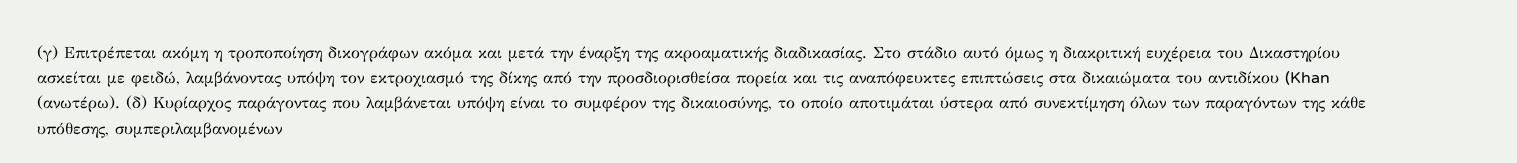(γ) Επιτρέπεται ακόμη η τροποποίηση δικογράφων ακόμα και μετά την έναρξη της ακροαματικής διαδικασίας. Στο στάδιο αυτό όμως η διακριτική ευχέρεια του Δικαστηρίου ασκείται με φειδώ, λαμβάνοντας υπόψη τον εκτροχιασμό της δίκης από την προσδιορισθείσα πορεία και τις αναπόφευκτες επιπτώσεις στα δικαιώματα του αντιδίκου (Khan (ανωτέρω). (δ) Κυρίαρχος παράγοντας που λαμβάνεται υπόψη είναι το συμφέρον της δικαιοσύνης, το οποίο αποτιμάται ύστερα από συνεκτίμηση όλων των παραγόντων της κάθε υπόθεσης, συμπεριλαμβανομένων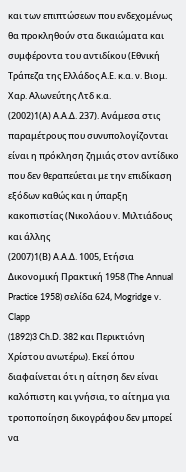και των επιπτώσεων που ενδεχομένως θα προκληθούν στα δικαιώματα και συμφέροντα του αντιδίκου (Εθνική Τράπεζα της Ελλάδος Α.Ε. κ.α. ν. Βιομ. Χαρ. Αλωνεύτης Λτδ κ.α.
(2002)1(Α) Α.Α.Δ. 237). Ανάμεσα στις παραμέτρους που συνυπολογίζονται είναι η πρόκληση ζημιάς στον αντίδικο που δεν θεραπεύεται με την επιδίκαση εξόδων καθώς και η ύπαρξη κακοπιστίας (Νικολάου v. Μιλτιάδους και άλλης
(2007)1(Β) Α.Α.Δ. 1005, Ετήσια Δικονομική Πρακτική 1958 (The Annual Practice 1958) σελίδα 624, Mogridge v. Clapp
(1892)3 Ch.D. 382 και Περικτιόνη Χρίστου ανωτέρω). Εκεί όπου διαφαίνεται ότι η αίτηση δεν είναι καλόπιστη και γνήσια, το αίτημα για τροποποίηση δικογράφου δεν μπορεί να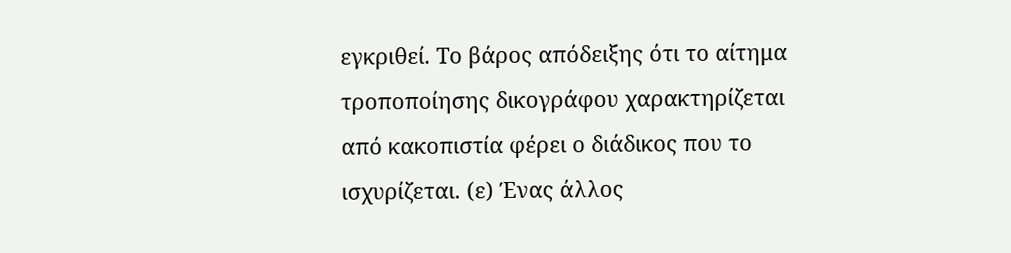εγκριθεί. Το βάρος απόδειξης ότι το αίτημα τροποποίησης δικογράφου χαρακτηρίζεται από κακοπιστία φέρει ο διάδικος που το ισχυρίζεται. (ε) Ένας άλλος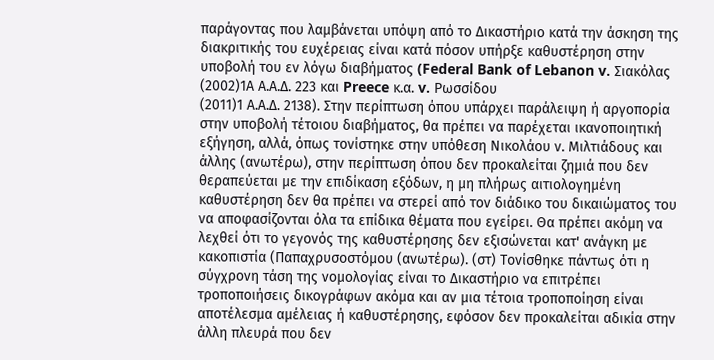παράγοντας που λαμβάνεται υπόψη από το Δικαστήριο κατά την άσκηση της διακριτικής του ευχέρειας είναι κατά πόσον υπήρξε καθυστέρηση στην υποβολή του εν λόγω διαβήματος (Federal Bank of Lebanon v. Σιακόλας
(2002)1Α Α.Α.Δ. 223 και Preece κ.α. v. Ρωσσίδου
(2011)1 Α.Α.Δ. 2138). Στην περίπτωση όπου υπάρχει παράλειψη ή αργοπορία στην υποβολή τέτοιου διαβήματος, θα πρέπει να παρέχεται ικανοποιητική εξήγηση, αλλά, όπως τονίστηκε στην υπόθεση Νικολάου ν. Μιλτιάδους και άλλης (ανωτέρω), στην περίπτωση όπου δεν προκαλείται ζημιά που δεν θεραπεύεται με την επιδίκαση εξόδων, η μη πλήρως αιτιολογημένη καθυστέρηση δεν θα πρέπει να στερεί από τον διάδικο του δικαιώματος του να αποφασίζονται όλα τα επίδικα θέματα που εγείρει. Θα πρέπει ακόμη να λεχθεί ότι το γεγονός της καθυστέρησης δεν εξισώνεται κατ' ανάγκη με κακοπιστία (Παπαχρυσοστόμου (ανωτέρω). (στ) Τονίσθηκε πάντως ότι η σύγχρονη τάση της νομολογίας είναι το Δικαστήριο να επιτρέπει τροποποιήσεις δικογράφων ακόμα και αν μια τέτοια τροποποίηση είναι αποτέλεσμα αμέλειας ή καθυστέρησης, εφόσον δεν προκαλείται αδικία στην άλλη πλευρά που δεν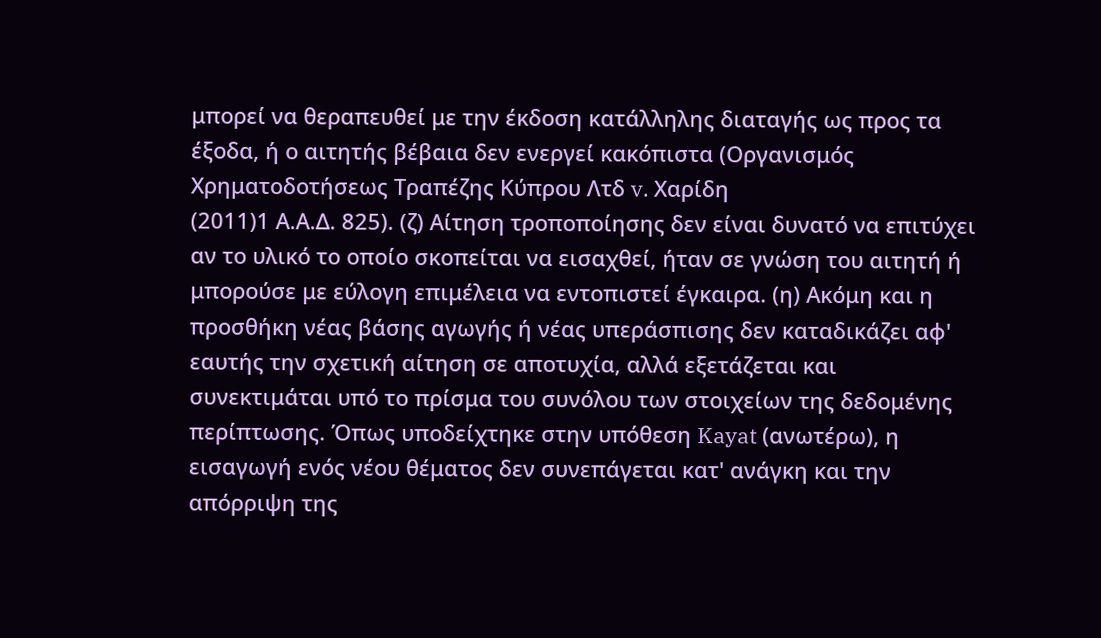μπορεί να θεραπευθεί με την έκδοση κατάλληλης διαταγής ως προς τα έξοδα, ή ο αιτητής βέβαια δεν ενεργεί κακόπιστα (Οργανισμός Χρηματοδοτήσεως Τραπέζης Κύπρου Λτδ v. Χαρίδη
(2011)1 Α.Α.Δ. 825). (ζ) Αίτηση τροποποίησης δεν είναι δυνατό να επιτύχει αν το υλικό το οποίο σκοπείται να εισαχθεί, ήταν σε γνώση του αιτητή ή μπορούσε με εύλογη επιμέλεια να εντοπιστεί έγκαιρα. (η) Ακόμη και η προσθήκη νέας βάσης αγωγής ή νέας υπεράσπισης δεν καταδικάζει αφ' εαυτής την σχετική αίτηση σε αποτυχία, αλλά εξετάζεται και συνεκτιμάται υπό το πρίσμα του συνόλου των στοιχείων της δεδομένης περίπτωσης. Όπως υποδείχτηκε στην υπόθεση Kayat (ανωτέρω), η εισαγωγή ενός νέου θέματος δεν συνεπάγεται κατ' ανάγκη και την απόρριψη της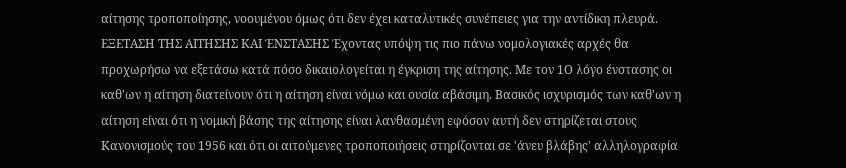αίτησης τροποποίησης, νοουμένου όμως ότι δεν έχει καταλυτικές συνέπειες για την αντίδικη πλευρά. ΕΞΕΤΑΣΗ ΤΗΣ ΑΙΤΗΣΗΣ ΚΑΙ ΈΝΣΤΑΣΗΣ Έχοντας υπόψη τις πιο πάνω νομολογιακές αρχές θα προχωρήσω να εξετάσω κατά πόσο δικαιολογείται η έγκριση της αίτησης. Με τον 1Ο λόγο ένστασης οι καθ'ων η αίτηση διατείνουν ότι η αίτηση είναι νόμω και ουσία αβάσιμη. Βασικός ισχυρισμός των καθ'ων η αίτηση είναι ότι η νομική βάσης της αίτησης είναι λανθασμένη εφόσον αυτή δεν στηρίζεται στους Κανονισμούς του 1956 και ότι οι αιτούμενες τροποποιήσεις στηρίζονται σε 'άνευ βλάβης' αλληλογραφία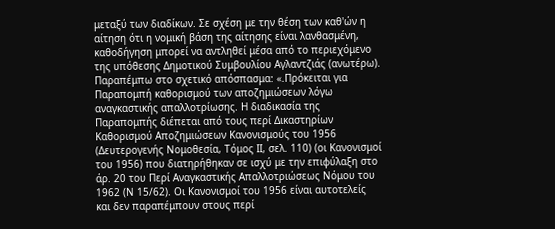μεταξύ των διαδίκων. Σε σχέση με την θέση των καθ'ών η αίτηση ότι η νομική βάση της αίτησης είναι λανθασμένη, καθοδήγηση μπορεί να αντληθεί μέσα από το περιεχόμενο της υπόθεσης Δημοτικού Συμβουλίου Αγλαντζιάς (ανωτέρω). Παραπέμπω στο σχετικό απόσπασμα: «.Πρόκειται για Παραπομπή καθορισμού των αποζημιώσεων λόγω αναγκαστικής απαλλοτρίωσης. Η διαδικασία της Παραπομπής διέπεται από τους περί Δικαστηρίων Καθορισμού Αποζημιώσεων Κανονισμούς του 1956 (Δευτερογενής Νομοθεσία, Τόμος ΙΙ, σελ. 110) (οι Κανονισμοί του 1956) που διατηρήθηκαν σε ισχύ με την επιφύλαξη στο άρ. 20 του Περί Αναγκαστικής Απαλλοτριώσεως Νόμου του 1962 (Ν 15/62). Οι Κανονισμοί του 1956 είναι αυτοτελείς και δεν παραπέμπουν στους περί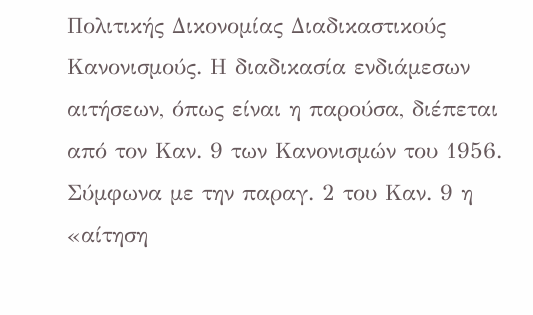Πολιτικής Δικονομίας Διαδικαστικούς Κανονισμούς. Η διαδικασία ενδιάμεσων αιτήσεων, όπως είναι η παρούσα, διέπεται από τον Καν. 9 των Κανονισμών του 1956. Σύμφωνα με την παραγ. 2 του Καν. 9 η «αίτηση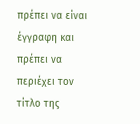πρέπει να είναι έγγραφη και πρέπει να περιέχει τον τίτλο της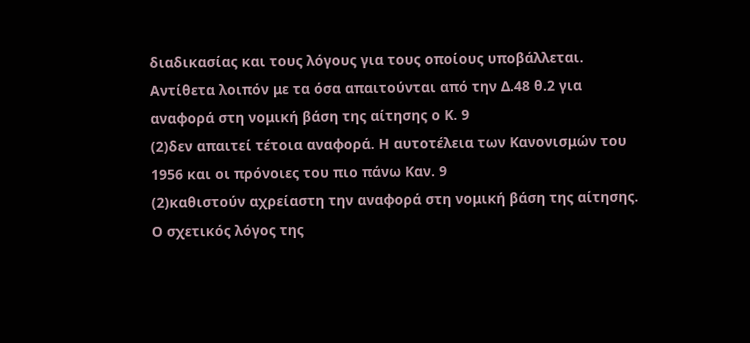διαδικασίας και τους λόγους για τους οποίους υποβάλλεται. Αντίθετα λοιπόν με τα όσα απαιτούνται από την Δ.48 θ.2 για αναφορά στη νομική βάση της αίτησης ο Κ. 9
(2)δεν απαιτεί τέτοια αναφορά. Η αυτοτέλεια των Κανονισμών του 1956 και οι πρόνοιες του πιο πάνω Καν. 9
(2)καθιστούν αχρείαστη την αναφορά στη νομική βάση της αίτησης. Ο σχετικός λόγος της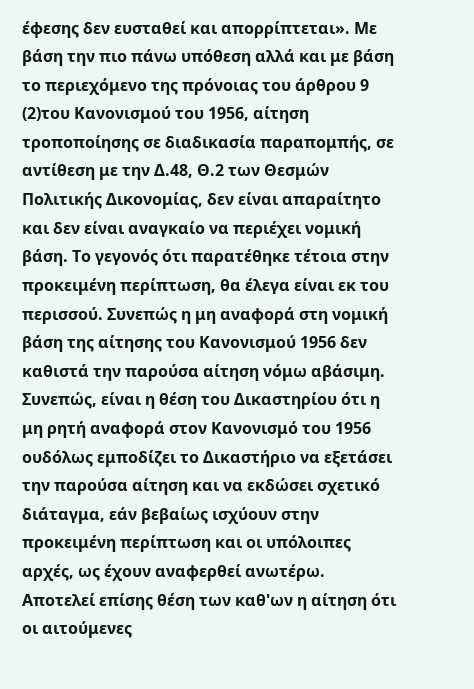έφεσης δεν ευσταθεί και απορρίπτεται». Με βάση την πιο πάνω υπόθεση αλλά και με βάση το περιεχόμενο της πρόνοιας του άρθρου 9
(2)του Κανονισμού του 1956, αίτηση τροποποίησης σε διαδικασία παραπομπής, σε αντίθεση με την Δ.48, Θ.2 των Θεσμών Πολιτικής Δικονομίας, δεν είναι απαραίτητο και δεν είναι αναγκαίο να περιέχει νομική βάση. Το γεγονός ότι παρατέθηκε τέτοια στην προκειμένη περίπτωση, θα έλεγα είναι εκ του περισσού. Συνεπώς η μη αναφορά στη νομική βάση της αίτησης του Κανονισμού 1956 δεν καθιστά την παρούσα αίτηση νόμω αβάσιμη. Συνεπώς, είναι η θέση του Δικαστηρίου ότι η μη ρητή αναφορά στον Κανονισμό του 1956 ουδόλως εμποδίζει το Δικαστήριο να εξετάσει την παρούσα αίτηση και να εκδώσει σχετικό διάταγμα, εάν βεβαίως ισχύουν στην προκειμένη περίπτωση και οι υπόλοιπες αρχές, ως έχουν αναφερθεί ανωτέρω. Αποτελεί επίσης θέση των καθ'ων η αίτηση ότι οι αιτούμενες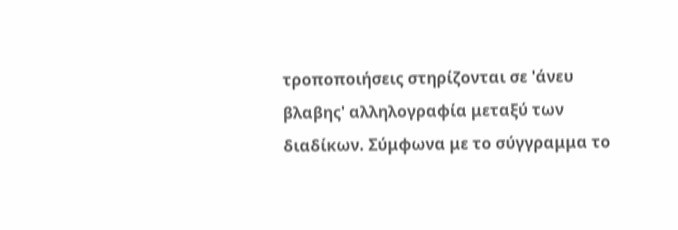τροποποιήσεις στηρίζονται σε 'άνευ βλαβης' αλληλογραφία μεταξύ των διαδίκων. Σύμφωνα με το σύγγραμμα το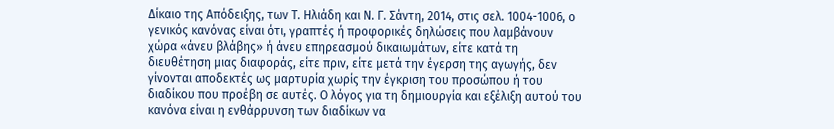Δίκαιο της Απόδειξης, των Τ. Ηλιάδη και Ν. Γ. Σάντη, 2014, στις σελ. 1004-1006, ο γενικός κανόνας είναι ότι, γραπτές ή προφορικές δηλώσεις που λαμβάνουν χώρα «άνευ βλάβης» ή άνευ επηρεασμού δικαιωμάτων, είτε κατά τη διευθέτηση μιας διαφοράς, είτε πριν, είτε μετά την έγερση της αγωγής, δεν γίνονται αποδεκτές ως μαρτυρία χωρίς την έγκριση του προσώπου ή του διαδίκου που προέβη σε αυτές. Ο λόγος για τη δημιουργία και εξέλιξη αυτού του κανόνα είναι η ενθάρρυνση των διαδίκων να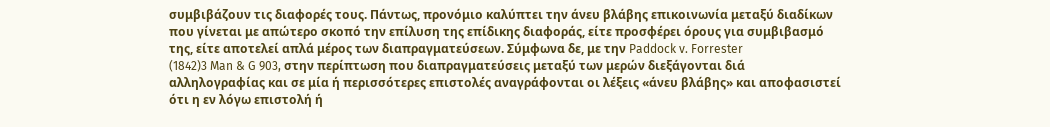συμβιβάζουν τις διαφορές τους. Πάντως, προνόμιο καλύπτει την άνευ βλάβης επικοινωνία μεταξύ διαδίκων που γίνεται με απώτερο σκοπό την επίλυση της επίδικης διαφοράς, είτε προσφέρει όρους για συμβιβασμό της, είτε αποτελεί απλά μέρος των διαπραγματεύσεων. Σύμφωνα δε, με την Paddock v. Forrester
(1842)3 Man & G 903, στην περίπτωση που διαπραγματεύσεις μεταξύ των μερών διεξάγονται διά αλληλογραφίας και σε μία ή περισσότερες επιστολές αναγράφονται οι λέξεις «άνευ βλάβης» και αποφασιστεί ότι η εν λόγω επιστολή ή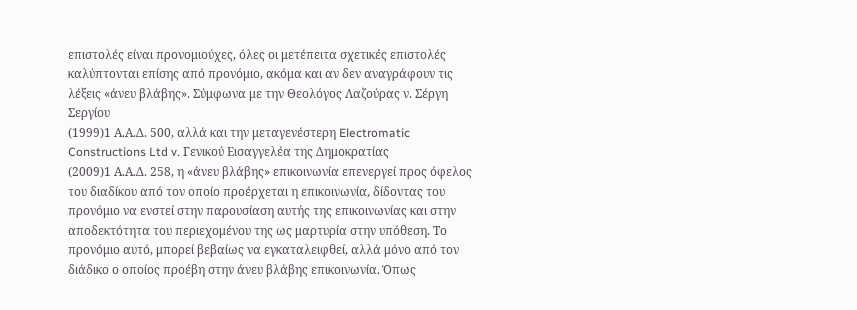επιστολές είναι προνομιούχες, όλες οι μετέπειτα σχετικές επιστολές καλύπτονται επίσης από προνόμιο, ακόμα και αν δεν αναγράφουν τις λέξεις «άνευ βλάβης». Σύμφωνα με την Θεολόγος Λαζούρας ν. Σέργη Σεργίου
(1999)1 Α.Α.Δ. 500, αλλά και την μεταγενέστερη Electromatic Constructions Ltd v. Γενικού Εισαγγελέα της Δημοκρατίας
(2009)1 Α.Α.Δ. 258, η «άνευ βλάβης» επικοινωνία επενεργεί προς όφελος του διαδίκου από τον οποίο προέρχεται η επικοινωνία, δίδοντας του προνόμιο να ενστεί στην παρουσίαση αυτής της επικοινωνίας και στην αποδεκτότητα του περιεχομένου της ως μαρτυρία στην υπόθεση. Το προνόμιο αυτό, μπορεί βεβαίως να εγκαταλειφθεί, αλλά μόνο από τον διάδικο ο οποίος προέβη στην άνευ βλάβης επικοινωνία. Όπως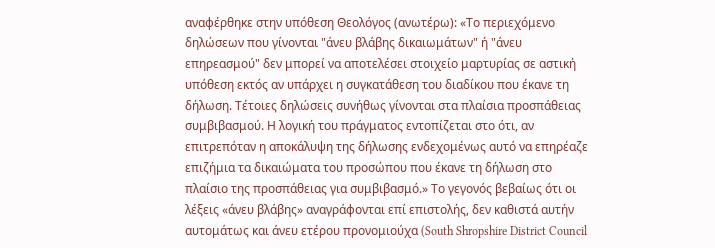αναφέρθηκε στην υπόθεση Θεολόγος (ανωτέρω): «Το περιεχόμενο δηλώσεων που γίνονται "άνευ βλάβης δικαιωμάτων" ή "άνευ επηρεασμού" δεν μπορεί να αποτελέσει στοιχείο μαρτυρίας σε αστική υπόθεση εκτός αν υπάρχει η συγκατάθεση του διαδίκου που έκανε τη δήλωση. Τέτοιες δηλώσεις συνήθως γίνονται στα πλαίσια προσπάθειας συμβιβασμού. Η λογική του πράγματος εντοπίζεται στο ότι, αν επιτρεπόταν η αποκάλυψη της δήλωσης ενδεχομένως αυτό να επηρέαζε επιζήμια τα δικαιώματα του προσώπου που έκανε τη δήλωση στο πλαίσιο της προσπάθειας για συμβιβασμό.» Το γεγονός βεβαίως ότι οι λέξεις «άνευ βλάβης» αναγράφονται επί επιστολής, δεν καθιστά αυτήν αυτομάτως και άνευ ετέρου προνομιούχα (South Shropshire District Council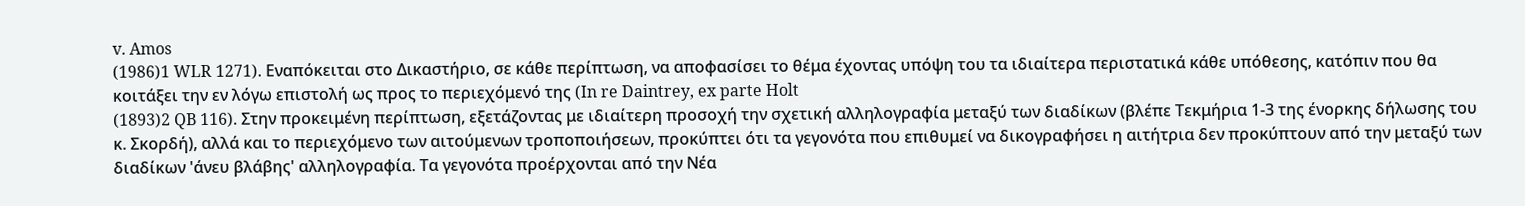v. Amos
(1986)1 WLR 1271). Εναπόκειται στο Δικαστήριο, σε κάθε περίπτωση, να αποφασίσει το θέμα έχοντας υπόψη του τα ιδιαίτερα περιστατικά κάθε υπόθεσης, κατόπιν που θα κοιτάξει την εν λόγω επιστολή ως προς το περιεχόμενό της (In re Daintrey, ex parte Holt
(1893)2 QB 116). Στην προκειμένη περίπτωση, εξετάζοντας με ιδιαίτερη προσοχή την σχετική αλληλογραφία μεταξύ των διαδίκων (βλέπε Τεκμήρια 1-3 της ένορκης δήλωσης του κ. Σκορδή), αλλά και το περιεχόμενο των αιτούμενων τροποποιήσεων, προκύπτει ότι τα γεγονότα που επιθυμεί να δικογραφήσει η αιτήτρια δεν προκύπτουν από την μεταξύ των διαδίκων 'άνευ βλάβης' αλληλογραφία. Τα γεγονότα προέρχονται από την Νέα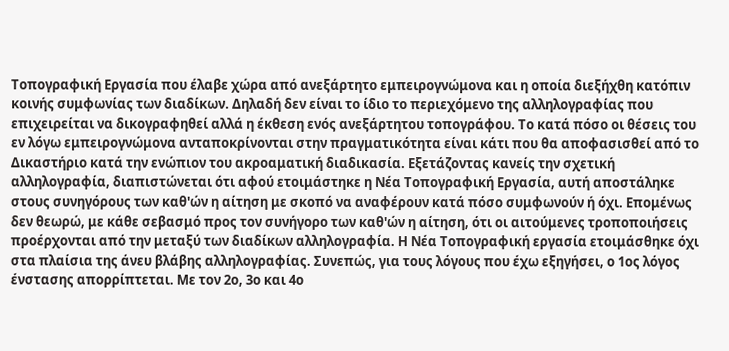Τοπογραφική Εργασία που έλαβε χώρα από ανεξάρτητο εμπειρογνώμονα και η οποία διεξήχθη κατόπιν κοινής συμφωνίας των διαδίκων. Δηλαδή δεν είναι το ίδιο το περιεχόμενο της αλληλογραφίας που επιχειρείται να δικογραφηθεί αλλά η έκθεση ενός ανεξάρτητου τοπογράφου. Το κατά πόσο οι θέσεις του εν λόγω εμπειρογνώμονα ανταποκρίνονται στην πραγματικότητα είναι κάτι που θα αποφασισθεί από το Δικαστήριο κατά την ενώπιον του ακροαματική διαδικασία. Εξετάζοντας κανείς την σχετική αλληλογραφία, διαπιστώνεται ότι αφού ετοιμάστηκε η Νέα Τοπογραφική Εργασία, αυτή αποστάληκε στους συνηγόρους των καθ'ών η αίτηση με σκοπό να αναφέρουν κατά πόσο συμφωνούν ή όχι. Επομένως δεν θεωρώ, με κάθε σεβασμό προς τον συνήγορο των καθ'ών η αίτηση, ότι οι αιτούμενες τροποποιήσεις προέρχονται από την μεταξύ των διαδίκων αλληλογραφία. Η Νέα Τοπογραφική εργασία ετοιμάσθηκε όχι στα πλαίσια της άνευ βλάβης αλληλογραφίας. Συνεπώς, για τους λόγους που έχω εξηγήσει, ο 1ος λόγος ένστασης απορρίπτεται. Με τον 2ο, 3ο και 4ο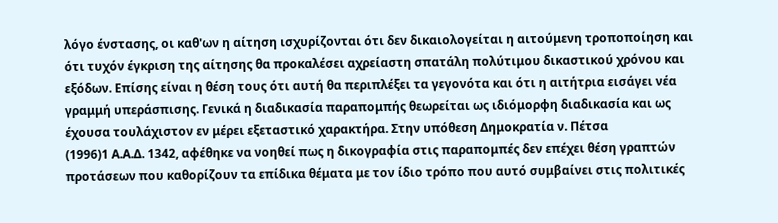λόγο ένστασης, οι καθ'ων η αίτηση ισχυρίζονται ότι δεν δικαιολογείται η αιτούμενη τροποποίηση και ότι τυχόν έγκριση της αίτησης θα προκαλέσει αχρείαστη σπατάλη πολύτιμου δικαστικού χρόνου και εξόδων. Επίσης είναι η θέση τους ότι αυτή θα περιπλέξει τα γεγονότα και ότι η αιτήτρια εισάγει νέα γραμμή υπεράσπισης. Γενικά η διαδικασία παραπομπής θεωρείται ως ιδιόμορφη διαδικασία και ως έχουσα τουλάχιστον εν μέρει εξεταστικό χαρακτήρα. Στην υπόθεση Δημοκρατία ν. Πέτσα
(1996)1 Α.Α.Δ. 1342, αφέθηκε να νοηθεί πως η δικογραφία στις παραπομπές δεν επέχει θέση γραπτών προτάσεων που καθορίζουν τα επίδικα θέματα με τον ίδιο τρόπο που αυτό συμβαίνει στις πολιτικές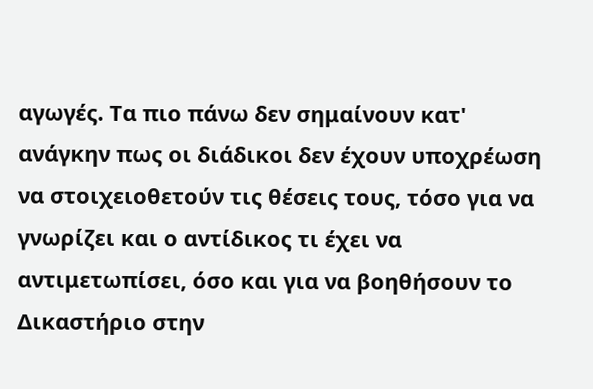αγωγές. Τα πιο πάνω δεν σημαίνουν κατ' ανάγκην πως οι διάδικοι δεν έχουν υποχρέωση να στοιχειοθετούν τις θέσεις τους, τόσο για να γνωρίζει και ο αντίδικος τι έχει να αντιμετωπίσει, όσο και για να βοηθήσουν το Δικαστήριο στην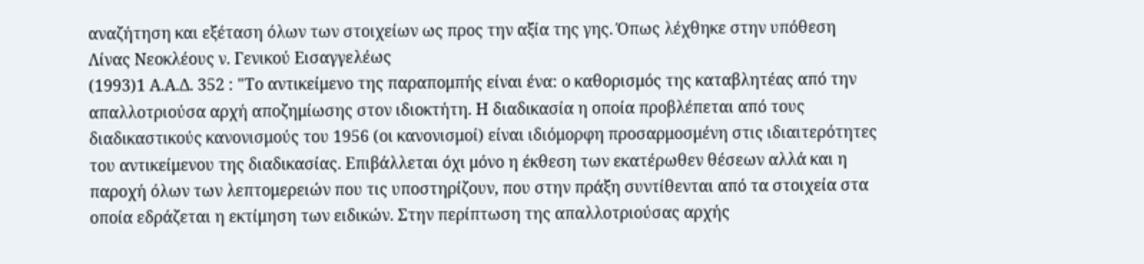αναζήτηση και εξέταση όλων των στοιχείων ως προς την αξία της γης. Όπως λέχθηκε στην υπόθεση Λίνας Νεοκλέους ν. Γενικού Εισαγγελέως
(1993)1 Α.Α.Δ. 352 : "Το αντικείμενο της παραπομπής είναι ένα: ο καθορισμός της καταβλητέας από την απαλλοτριούσα αρχή αποζημίωσης στον ιδιοκτήτη. Η διαδικασία η οποία προβλέπεται από τους διαδικαστικούς κανονισμούς του 1956 (οι κανονισμοί) είναι ιδιόμορφη προσαρμοσμένη στις ιδιαιτερότητες του αντικείμενου της διαδικασίας. Επιβάλλεται όχι μόνο η έκθεση των εκατέρωθεν θέσεων αλλά και η παροχή όλων των λεπτομερειών που τις υποστηρίζουν, που στην πράξη συντίθενται από τα στοιχεία στα οποία εδράζεται η εκτίμηση των ειδικών. Στην περίπτωση της απαλλοτριούσας αρχής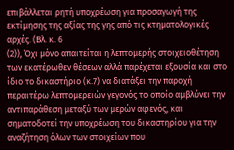επιβάλλεται ρητή υποχρέωση για προσαγωγή της εκτίμησης της αξίας της γης από τις κτηματολογικές αρχές. (Βλ. κ. 6
(2)), Όχι μόνο απαιτείται η λεπτομερής στοιχειοθέτηση των εκατέρωθεν θέσεων αλλά παρέχεται εξουσία και στο ίδιο το δικαστήριο (κ.7) να διατάξει την παροχή περαιτέρω λεπτομερειών γεγονός το οποίο αμβλύνει την αντιπαράθεση μεταξύ των μερών αφενός, και σηματοδοτεί την υποχρέωση του δικαστηρίου για την αναζήτηση όλων των στοιχείων που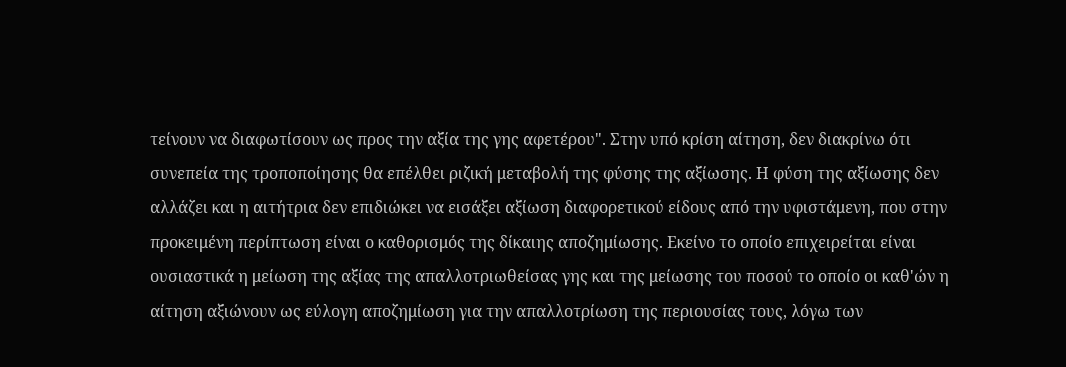τείνουν να διαφωτίσουν ως προς την αξία της γης αφετέρου". Στην υπό κρίση αίτηση, δεν διακρίνω ότι συνεπεία της τροποποίησης θα επέλθει ριζική μεταβολή της φύσης της αξίωσης. Η φύση της αξίωσης δεν αλλάζει και η αιτήτρια δεν επιδιώκει να εισάξει αξίωση διαφορετικού είδους από την υφιστάμενη, που στην προκειμένη περίπτωση είναι ο καθορισμός της δίκαιης αποζημίωσης. Εκείνο το οποίο επιχειρείται είναι ουσιαστικά η μείωση της αξίας της απαλλοτριωθείσας γης και της μείωσης του ποσού το οποίο οι καθ'ών η αίτηση αξιώνουν ως εύλογη αποζημίωση για την απαλλοτρίωση της περιουσίας τους, λόγω των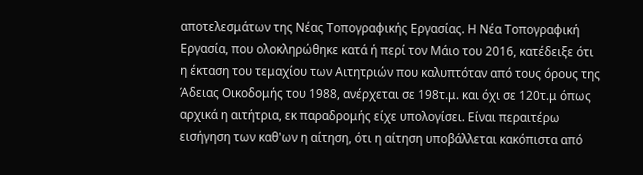αποτελεσμάτων της Νέας Τοπογραφικής Εργασίας. Η Νέα Τοπογραφική Εργασία, που ολοκληρώθηκε κατά ή περί τον Μάιο του 2016, κατέδειξε ότι η έκταση του τεμαχίου των Αιτητριών που καλυπτόταν από τους όρους της Άδειας Οικοδομής του 1988, ανέρχεται σε 198τ.μ. και όχι σε 120τ.μ όπως αρχικά η αιτήτρια, εκ παραδρομής είχε υπολογίσει. Είναι περαιτέρω εισήγηση των καθ'ων η αίτηση, ότι η αίτηση υποβάλλεται κακόπιστα από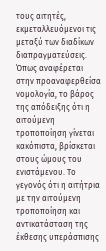τους αιτητές, εκμεταλλευόμενοι τις μεταξύ των διαδίκων διαπραγματεύσεις. Όπως αναφέρεται στην προαναφερθείσα νομολογία, το βάρος της απόδειξης ότι η αιτούμενη τροποποίηση γίνεται κακόπιστα, βρίσκεται στους ώμους του ενιστάμενου. Το γεγονός ότι η αιτήτρια με την αιτούμενη τροποποίηση και αντικατάσταση της έκθεσης υπεράσπισης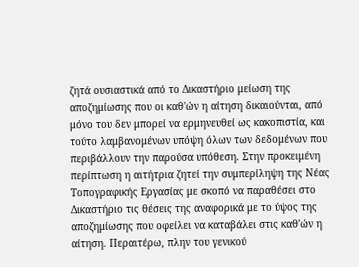ζητά ουσιαστικά από το Δικαστήριο μείωση της αποζημίωσης που οι καθ'ών η αίτηση δικαιούνται, από μόνο του δεν μπορεί να ερμηνευθεί ως κακοπιστία, και τούτο λαμβανομένων υπόψη όλων των δεδομένων που περιβάλλουν την παρούσα υπόθεση. Στην προκειμένη περίπτωση η αιτήτρια ζητεί την συμπερίληψη της Νέας Τοπογραφικής Εργασίας με σκοπό να παραθέσει στο Δικαστήριο τις θέσεις της αναφορικά με το ύψος της αποζημίωσης που οφείλει να καταβάλει στις καθ'ών η αίτηση. Περαιτέρω, πλην του γενικού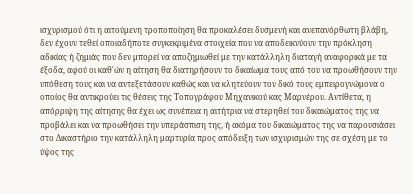ισχυρισμού ότι η αιτούμενη τροποποίηση θα προκαλέσει δυσμενή και ανεπανόρθωτη βλάβη, δεν έχουν τεθεί οποιαδήποτε συγκεκριμένα στοιχεία που να αποδεικνύουν την πρόκληση αδικίας ή ζημιάς που δεν μπορεί να αποζημιωθεί με την κατάλληλη διαταγή αναφορικά με τα έξοδα, αφού οι καθ'ών η αίτηση θα διατηρήσουν το δικαίωμα τους από του να προωθήσουν την υπόθεση τους και να αντεξετάσουν καθώς και να κλητεύουν τον δικό τους εμπειρογνώμονα ο οποίος θα αντικρούει τις θέσεις της Τοπογράφου Μηχανικού κας Μαρνέρου. Αντίθετα, η απόρριψη της αίτησης θα έχει ως συνέπεια η αιτήτρια να στερηθεί του δικαιώματος της να προβάλει και να προωθήσει την υπεράσπιση της, ή ακόμα του δικαιώματος της να παρουσιάσει στο Δικαστήριο την κατάλληλη μαρτυρία προς απόδειξη των ισχυρισμών της σε σχέση με το ύψος της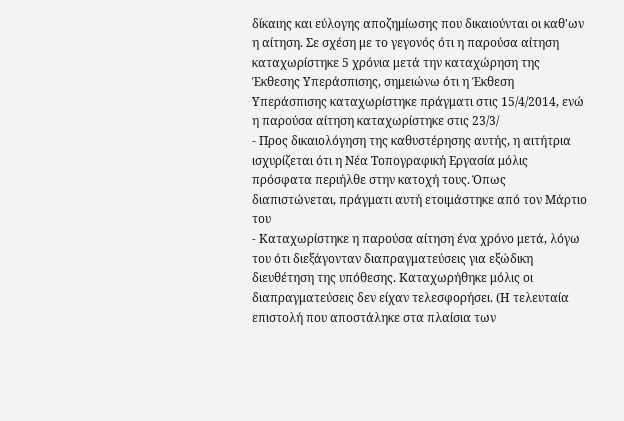δίκαιης και εύλογης αποζημίωσης που δικαιούνται οι καθ'ων η αίτηση. Σε σχέση με το γεγονός ότι η παρούσα αίτηση καταχωρίστηκε 5 χρόνια μετά την καταχώρηση της Έκθεσης Υπεράσπισης, σημειώνω ότι η Έκθεση Υπεράσπισης καταχωρίστηκε πράγματι στις 15/4/2014, ενώ η παρούσα αίτηση καταχωρίστηκε στις 23/3/
- Προς δικαιολόγηση της καθυστέρησης αυτής, η αιτήτρια ισχυρίζεται ότι η Νέα Τοπογραφική Εργασία μόλις πρόσφατα περιήλθε στην κατοχή τους. Όπως διαπιστώνεται, πράγματι αυτή ετοιμάστηκε από τον Μάρτιο του
- Καταχωρίστηκε η παρούσα αίτηση ένα χρόνο μετά, λόγω του ότι διεξάγονταν διαπραγματεύσεις για εξώδικη διευθέτηση της υπόθεσης. Καταχωρήθηκε μόλις οι διαπραγματεύσεις δεν είχαν τελεσφορήσει. (Η τελευταία επιστολή που αποστάληκε στα πλαίσια των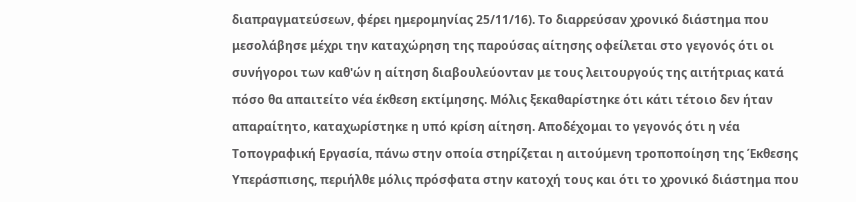διαπραγματεύσεων, φέρει ημερομηνίας 25/11/16). Το διαρρεύσαν χρονικό διάστημα που μεσολάβησε μέχρι την καταχώρηση της παρούσας αίτησης οφείλεται στο γεγονός ότι οι συνήγοροι των καθ'ών η αίτηση διαβουλεύονταν με τους λειτουργούς της αιτήτριας κατά πόσο θα απαιτείτο νέα έκθεση εκτίμησης. Μόλις ξεκαθαρίστηκε ότι κάτι τέτοιο δεν ήταν απαραίτητο, καταχωρίστηκε η υπό κρίση αίτηση. Αποδέχομαι το γεγονός ότι η νέα Τοπογραφική Εργασία, πάνω στην οποία στηρίζεται η αιτούμενη τροποποίηση της Έκθεσης Υπεράσπισης, περιήλθε μόλις πρόσφατα στην κατοχή τους και ότι το χρονικό διάστημα που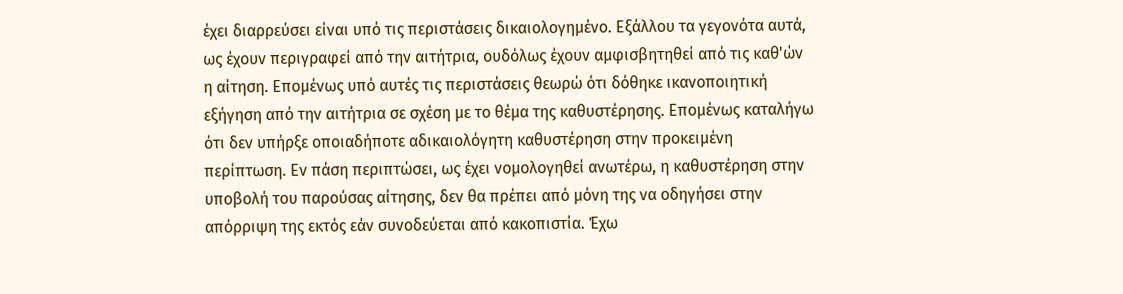έχει διαρρεύσει είναι υπό τις περιστάσεις δικαιολογημένο. Εξάλλου τα γεγονότα αυτά, ως έχουν περιγραφεί από την αιτήτρια, ουδόλως έχουν αμφισβητηθεί από τις καθ'ών η αίτηση. Επομένως υπό αυτές τις περιστάσεις θεωρώ ότι δόθηκε ικανοποιητική εξήγηση από την αιτήτρια σε σχέση με το θέμα της καθυστέρησης. Επομένως καταλήγω ότι δεν υπήρξε οποιαδήποτε αδικαιολόγητη καθυστέρηση στην προκειμένη περίπτωση. Εν πάση περιπτώσει, ως έχει νομολογηθεί ανωτέρω, η καθυστέρηση στην υποβολή του παρούσας αίτησης, δεν θα πρέπει από μόνη της να οδηγήσει στην απόρριψη της εκτός εάν συνοδεύεται από κακοπιστία. Έχω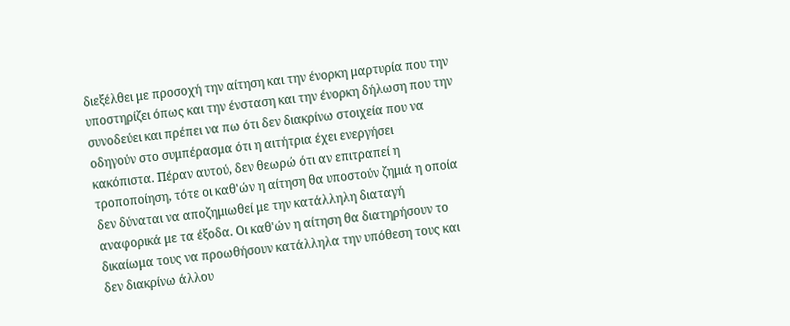διεξέλθει με προσοχή την αίτηση και την ένορκη μαρτυρία που την υποστηρίζει όπως και την ένσταση και την ένορκη δήλωση που την συνοδεύει και πρέπει να πω ότι δεν διακρίνω στοιχεία που να οδηγούν στο συμπέρασμα ότι η αιτήτρια έχει ενεργήσει κακόπιστα. Πέραν αυτού, δεν θεωρώ ότι αν επιτραπεί η τροποποίηση, τότε οι καθ'ών η αίτηση θα υποστούν ζημιά η οποία δεν δύναται να αποζημιωθεί με την κατάλληλη διαταγή αναφορικά με τα έξοδα. Οι καθ'ών η αίτηση θα διατηρήσουν το δικαίωμα τους να προωθήσουν κατάλληλα την υπόθεση τους και δεν διακρίνω άλλου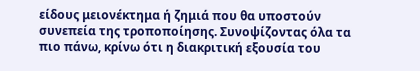είδους μειονέκτημα ή ζημιά που θα υποστούν συνεπεία της τροποποίησης. Συνοψίζοντας όλα τα πιο πάνω, κρίνω ότι η διακριτική εξουσία του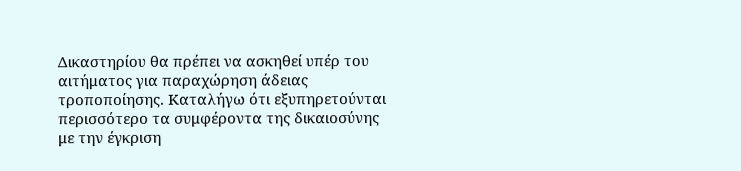Δικαστηρίου θα πρέπει να ασκηθεί υπέρ του αιτήματος για παραχώρηση άδειας τροποποίησης. Καταλήγω ότι εξυπηρετούνται περισσότερο τα συμφέροντα της δικαιοσύνης με την έγκριση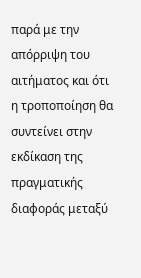παρά με την απόρριψη του αιτήματος και ότι η τροποποίηση θα συντείνει στην εκδίκαση της πραγματικής διαφοράς μεταξύ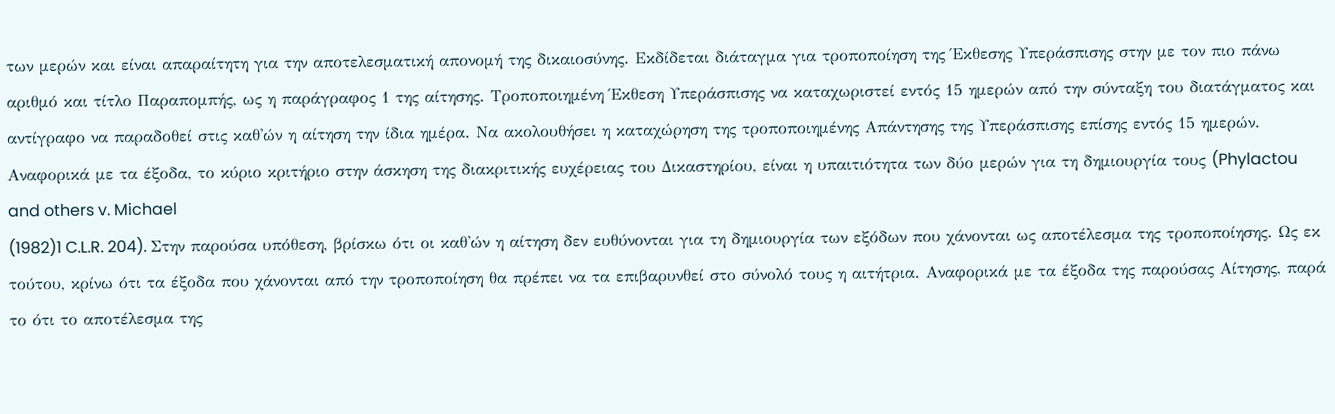των μερών και είναι απαραίτητη για την αποτελεσματική απονομή της δικαιοσύνης. Εκδίδεται διάταγμα για τροποποίηση της Έκθεσης Υπεράσπισης στην με τον πιο πάνω αριθμό και τίτλο Παραπομπής, ως η παράγραφος 1 της αίτησης. Τροποποιημένη Έκθεση Υπεράσπισης να καταχωριστεί εντός 15 ημερών από την σύνταξη του διατάγματος και αντίγραφο να παραδοθεί στις καθ'ών η αίτηση την ίδια ημέρα. Να ακολουθήσει η καταχώρηση της τροποποιημένης Απάντησης της Υπεράσπισης επίσης εντός 15 ημερών. Αναφορικά με τα έξοδα, το κύριο κριτήριο στην άσκηση της διακριτικής ευχέρειας του Δικαστηρίου, είναι η υπαιτιότητα των δύο μερών για τη δημιουργία τους (Phylactou and others v. Michael
(1982)1 C.L.R. 204). Στην παρούσα υπόθεση, βρίσκω ότι οι καθ'ών η αίτηση δεν ευθύνονται για τη δημιουργία των εξόδων που χάνονται ως αποτέλεσμα της τροποποίησης. Ως εκ τούτου, κρίνω ότι τα έξοδα που χάνονται από την τροποποίηση θα πρέπει να τα επιβαρυνθεί στο σύνολό τους η αιτήτρια. Αναφορικά με τα έξοδα της παρούσας Αίτησης, παρά το ότι το αποτέλεσμα της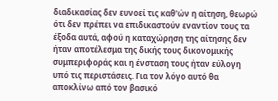διαδικασίας δεν ευνοεί τις καθ'ών η αίτηση, θεωρώ ότι δεν πρέπει να επιδικαστούν εναντίον τους τα έξοδα αυτά, αφού η καταχώρηση της αίτησης δεν ήταν αποτέλεσμα της δικής τους δικονομικής συμπεριφοράς και η ένσταση τους ήταν εύλογη υπό τις περιστάσεις. Για τον λόγο αυτό θα αποκλίνω από τον βασικό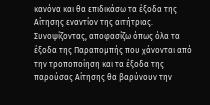κανόνα και θα επιδικάσω τα έξοδα της Αίτησης εναντίον της αιτήτριας. Συνοψίζοντας, αποφασίζω όπως όλα τα έξοδα της Παραπομπής που χάνονται από την τροποποίηση και τα έξοδα της παρούσας Αίτησης θα βαρύνουν την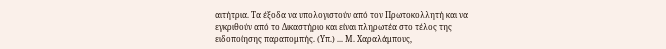αιτήτρια. Τα έξοδα να υπολογιστούν από τον Πρωτοκολλητή και να εγκριθούν από το Δικαστήριο και είναι πληρωτέα στο τέλος της ειδοποίησης παραπομπής. (Υπ.) ... Μ. Χαραλάμπους,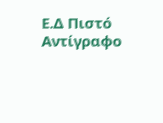Ε.Δ Πιστό Αντίγραφο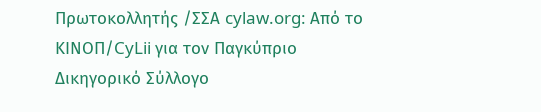Πρωτοκολλητής /ΣΣΑ cylaw.org: Από το ΚΙΝOΠ/CyLii για τον Παγκύπριο Δικηγορικό Σύλλογο